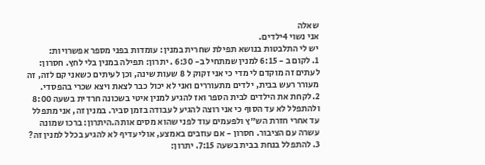שאלה
אני נשוי 4ילדים.
יש לי התלבטות בנושא תפילת שחרית במנין: עומדות בפני מספר אפשרויות:
1. לקום ב - 6:15 למנין שמתחיל ב- 6:30 . יתרון: תפילה במנין בלי לחץ. חסרון: לעתים זה מוקדם לי מדי כי אני זקוק ל 8 שעות שינה, וכן לעיתים כשאני קם לזה, זה מעורר רעש בבית, ילדים מתעוררים ואני לא יכול כבר לצאת ויצא שכרי בהפסדי.
2.לקחת את הילדים לבית הספר ואז להגיע למנין איטי בשכונה חרדית בשעה 8:00 ולהתפלל לא עד הסוף כי אני רוצה להגיע לעבודה בזמן סביר. במנין זה, אני מתפלל עד אחרי חזרת הש"ץ ולפעמים עוד לפני שהוא מסים אותה.היתרון: ברכו שמונה עשרה עם הציבור. חסרון - אם עוזבים באמצע, אולי עדיף לא להגיע בכלל למנין זה?
3. להתפלל בנחת בבית בשעה 7:15. יתרון: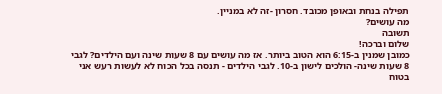תפילה בנחת ובאופן מכובד. חסרון -זה לא במניין.
מה עושים?
תשובה
שלום וברכה!
כמובן שמנין ב-6:15 הוא הטוב ביותר. אז מה עושים עם 8 שעות שינה ועם הילדים? לגבי 8 שעות שינה- הולכים לישון ב-10. לגבי הילדים - תנסה בכל הכוח לא לעשות רעש אני בטוח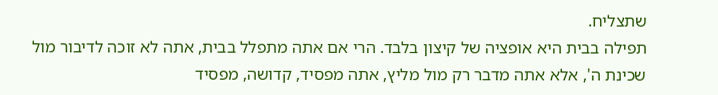שתצליח.
תפילה בבית היא אופציה של קיצון בלבד. הרי אם אתה מתפלל בבית, אתה לא זוכה לדיבור מול שכינת ה', אלא אתה מדבר רק מול מליץ, אתה מפסיד, קדושה, מפסיד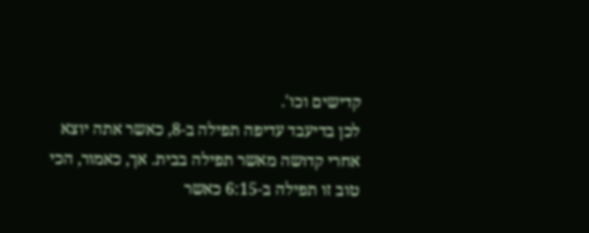קדישים וכו'.
לכן בדיעבד עדיפה תפילה ב-8, כאשר אתה יוצא אחרי קדושה מאשר תפילה בבית. אך, כאמור, הכי טוב זו תפילה ב-6:15 כאשר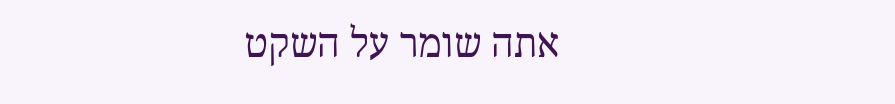אתה שומר על השקט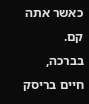כאשר אתה קם.
בברכה,
חיים בריסק